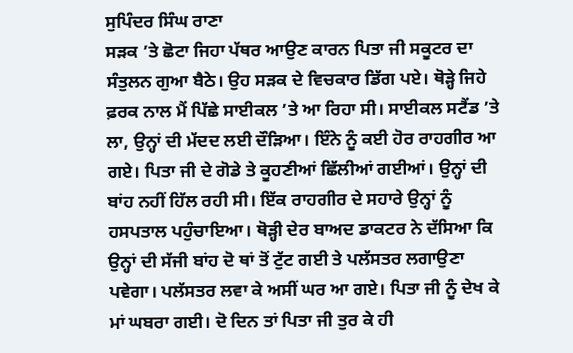ਸੁਪਿੰਦਰ ਸਿੰਘ ਰਾਣਾ
ਸੜਕ ’ਤੇ ਛੋਟਾ ਜਿਹਾ ਪੱਥਰ ਆਉਣ ਕਾਰਨ ਪਿਤਾ ਜੀ ਸਕੂਟਰ ਦਾ ਸੰਤੁਲਨ ਗੁਆ ਬੈਠੇ। ਉਹ ਸੜਕ ਦੇ ਵਿਚਕਾਰ ਡਿੱਗ ਪਏ। ਥੋੜ੍ਹੇ ਜਿਹੇ ਫ਼ਰਕ ਨਾਲ ਮੈਂ ਪਿੱਛੇ ਸਾਈਕਲ ’ਤੇ ਆ ਰਿਹਾ ਸੀ। ਸਾਈਕਲ ਸਟੈਂਡ ’ਤੇ ਲਾ, ਉਨ੍ਹਾਂ ਦੀ ਮੱਦਦ ਲਈ ਦੌੜਿਆ। ਇੰਨੇ ਨੂੰ ਕਈ ਹੋਰ ਰਾਹਗੀਰ ਆ ਗਏ। ਪਿਤਾ ਜੀ ਦੇ ਗੋਡੇ ਤੇ ਕੂਹਣੀਆਂ ਛਿੱਲੀਆਂ ਗਈਆਂ। ਉਨ੍ਹਾਂ ਦੀ ਬਾਂਹ ਨਹੀਂ ਹਿੱਲ ਰਹੀ ਸੀ। ਇੱਕ ਰਾਹਗੀਰ ਦੇ ਸਹਾਰੇ ਉਨ੍ਹਾਂ ਨੂੰ ਹਸਪਤਾਲ ਪਹੁੰਚਾਇਆ। ਥੋੜ੍ਹੀ ਦੇਰ ਬਾਅਦ ਡਾਕਟਰ ਨੇ ਦੱਸਿਆ ਕਿ ਉਨ੍ਹਾਂ ਦੀ ਸੱਜੀ ਬਾਂਹ ਦੋ ਥਾਂ ਤੋਂ ਟੁੱਟ ਗਈ ਤੇ ਪਲੱਸਤਰ ਲਗਾਉਣਾ ਪਵੇਗਾ। ਪਲੱਸਤਰ ਲਵਾ ਕੇ ਅਸੀਂ ਘਰ ਆ ਗਏ। ਪਿਤਾ ਜੀ ਨੂੰ ਦੇਖ ਕੇ ਮਾਂ ਘਬਰਾ ਗਈ। ਦੋ ਦਿਨ ਤਾਂ ਪਿਤਾ ਜੀ ਤੁਰ ਕੇ ਹੀ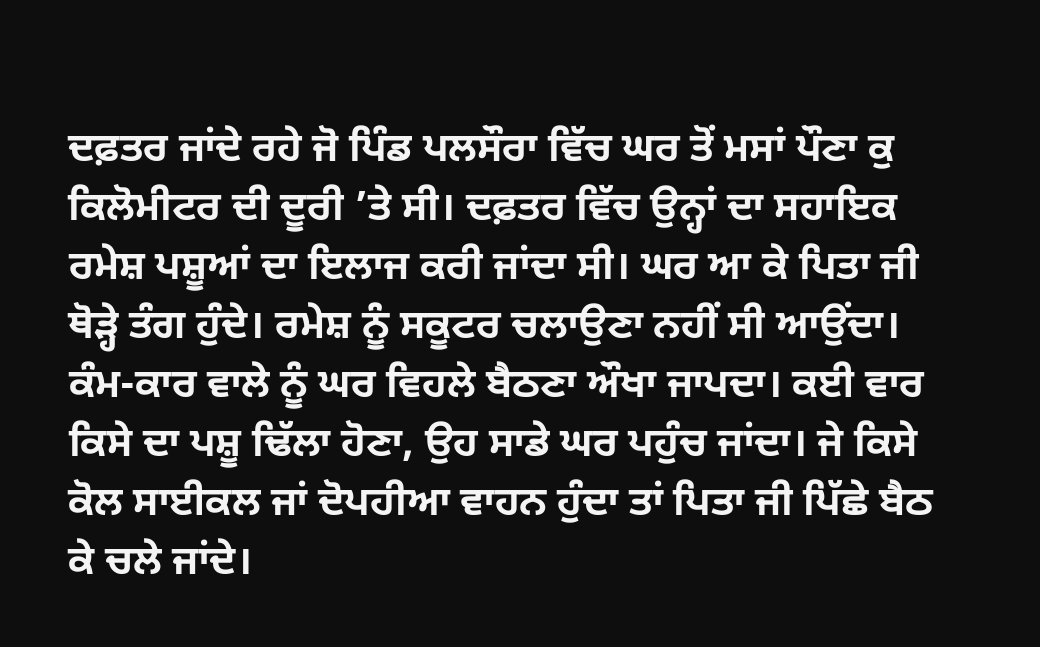ਦਫ਼ਤਰ ਜਾਂਦੇ ਰਹੇ ਜੋ ਪਿੰਡ ਪਲਸੌਰਾ ਵਿੱਚ ਘਰ ਤੋਂ ਮਸਾਂ ਪੌਣਾ ਕੁ ਕਿਲੋਮੀਟਰ ਦੀ ਦੂਰੀ ’ਤੇ ਸੀ। ਦਫ਼ਤਰ ਵਿੱਚ ਉਨ੍ਹਾਂ ਦਾ ਸਹਾਇਕ ਰਮੇਸ਼ ਪਸ਼ੂਆਂ ਦਾ ਇਲਾਜ ਕਰੀ ਜਾਂਦਾ ਸੀ। ਘਰ ਆ ਕੇ ਪਿਤਾ ਜੀ ਥੋੜ੍ਹੇ ਤੰਗ ਹੁੰਦੇ। ਰਮੇਸ਼ ਨੂੰ ਸਕੂਟਰ ਚਲਾਉਣਾ ਨਹੀਂ ਸੀ ਆਉਂਦਾ। ਕੰਮ-ਕਾਰ ਵਾਲੇ ਨੂੰ ਘਰ ਵਿਹਲੇ ਬੈਠਣਾ ਔਖਾ ਜਾਪਦਾ। ਕਈ ਵਾਰ ਕਿਸੇ ਦਾ ਪਸ਼ੂ ਢਿੱਲਾ ਹੋਣਾ, ਉਹ ਸਾਡੇ ਘਰ ਪਹੁੰਚ ਜਾਂਦਾ। ਜੇ ਕਿਸੇ ਕੋਲ ਸਾਈਕਲ ਜਾਂ ਦੋਪਹੀਆ ਵਾਹਨ ਹੁੰਦਾ ਤਾਂ ਪਿਤਾ ਜੀ ਪਿੱਛੇ ਬੈਠ ਕੇ ਚਲੇ ਜਾਂਦੇ।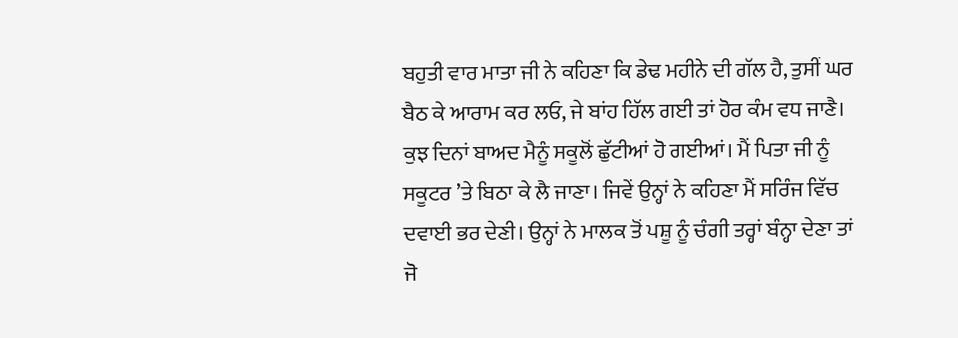ਬਹੁਤੀ ਵਾਰ ਮਾਤਾ ਜੀ ਨੇ ਕਹਿਣਾ ਕਿ ਡੇਢ ਮਹੀਨੇ ਦੀ ਗੱਲ ਹੈ, ਤੁਸੀਂ ਘਰ ਬੈਠ ਕੇ ਆਰਾਮ ਕਰ ਲਓ, ਜੇ ਬਾਂਹ ਹਿੱਲ ਗਈ ਤਾਂ ਹੋਰ ਕੰਮ ਵਧ ਜਾਣੈ। ਕੁਝ ਦਿਨਾਂ ਬਾਅਦ ਮੈਨੂੰ ਸਕੂਲੋਂ ਛੁੱਟੀਆਂ ਹੋ ਗਈਆਂ। ਮੈਂ ਪਿਤਾ ਜੀ ਨੂੰ ਸਕੂਟਰ ’ਤੇ ਬਿਠਾ ਕੇ ਲੈ ਜਾਣਾ। ਜਿਵੇਂ ਉਨ੍ਹਾਂ ਨੇ ਕਹਿਣਾ ਮੈਂ ਸਰਿੰਜ ਵਿੱਚ ਦਵਾਈ ਭਰ ਦੇਣੀ। ਉਨ੍ਹਾਂ ਨੇ ਮਾਲਕ ਤੋਂ ਪਸ਼ੂ ਨੂੰ ਚੰਗੀ ਤਰ੍ਹਾਂ ਬੰਨ੍ਹਾ ਦੇਣਾ ਤਾਂ ਜੋ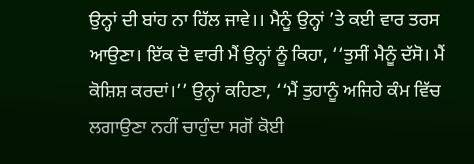ਉਨ੍ਹਾਂ ਦੀ ਬਾਂਹ ਨਾ ਹਿੱਲ ਜਾਵੇ।। ਮੈਨੂੰ ਉਨ੍ਹਾਂ ’ਤੇ ਕਈ ਵਾਰ ਤਰਸ ਆਉਣਾ। ਇੱਕ ਦੋ ਵਾਰੀ ਮੈਂ ਉਨ੍ਹਾਂ ਨੂੰ ਕਿਹਾ, ‘‘ਤੁਸੀਂ ਮੈਨੂੰ ਦੱਸੋ। ਮੈਂ ਕੋਸ਼ਿਸ਼ ਕਰਦਾਂ।’’ ਉਨ੍ਹਾਂ ਕਹਿਣਾ, ‘‘ਮੈਂ ਤੁਹਾਨੂੰ ਅਜਿਹੇ ਕੰਮ ਵਿੱਚ ਲਗਾਉਣਾ ਨਹੀਂ ਚਾਹੁੰਦਾ ਸਗੋਂ ਕੋਈ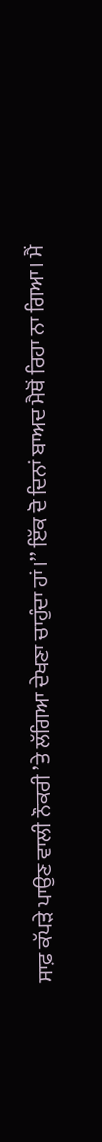ਸਾਫ਼ ਕੱਪੜੇ ਪਾਉਣ ਵਾਲੀ ਨੌਕਰੀ ’ਤੇ ਲੱਗਿਆ ਦੇਖਣਾ ਚਾਹੁੰਦਾ ਹਾਂ।’’ ਇੱਕ ਦੋ ਦਿਨਾਂ ਬਾਅਦ ਮੈਥੋਂ ਰਿਹਾ ਨਾ ਗਿਆ। ਮੈਂ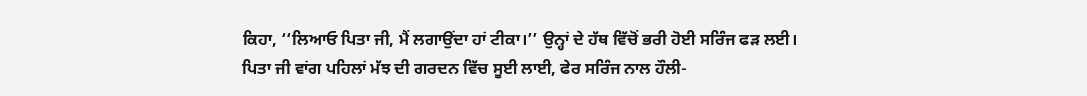ਕਿਹਾ, ‘‘ਲਿਆਓ ਪਿਤਾ ਜੀ, ਮੈਂ ਲਗਾਉਂਦਾ ਹਾਂ ਟੀਕਾ।’’ ਉਨ੍ਹਾਂ ਦੇ ਹੱਥ ਵਿੱਚੋਂ ਭਰੀ ਹੋਈ ਸਰਿੰਜ ਫੜ ਲਈ। ਪਿਤਾ ਜੀ ਵਾਂਗ ਪਹਿਲਾਂ ਮੱਝ ਦੀ ਗਰਦਨ ਵਿੱਚ ਸੂਈ ਲਾਈ, ਫੇਰ ਸਰਿੰਜ ਨਾਲ ਹੌਲੀ-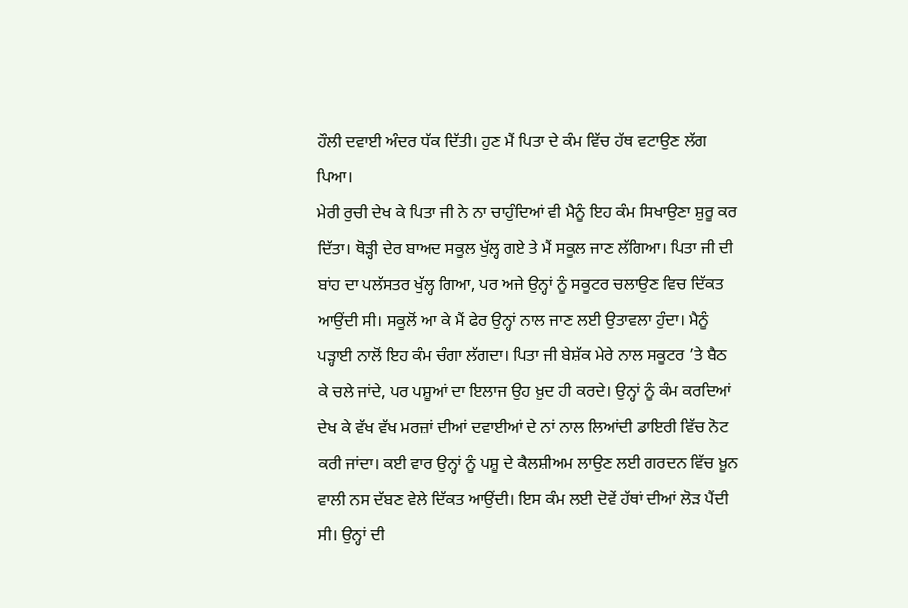ਹੌਲੀ ਦਵਾਈ ਅੰਦਰ ਧੱਕ ਦਿੱਤੀ। ਹੁਣ ਮੈਂ ਪਿਤਾ ਦੇ ਕੰਮ ਵਿੱਚ ਹੱਥ ਵਟਾਉਣ ਲੱਗ ਪਿਆ।
ਮੇਰੀ ਰੁਚੀ ਦੇਖ ਕੇ ਪਿਤਾ ਜੀ ਨੇ ਨਾ ਚਾਹੁੰਦਿਆਂ ਵੀ ਮੈਨੂੰ ਇਹ ਕੰਮ ਸਿਖਾਉਣਾ ਸ਼ੁਰੂ ਕਰ ਦਿੱਤਾ। ਥੋੜ੍ਹੀ ਦੇਰ ਬਾਅਦ ਸਕੂਲ ਖੁੱਲ੍ਹ ਗਏ ਤੇ ਮੈਂ ਸਕੂਲ ਜਾਣ ਲੱਗਿਆ। ਪਿਤਾ ਜੀ ਦੀ ਬਾਂਹ ਦਾ ਪਲੱਸਤਰ ਖੁੱਲ੍ਹ ਗਿਆ, ਪਰ ਅਜੇ ਉਨ੍ਹਾਂ ਨੂੰ ਸਕੂਟਰ ਚਲਾਉਣ ਵਿਚ ਦਿੱਕਤ ਆਉਂਦੀ ਸੀ। ਸਕੂਲੋਂ ਆ ਕੇ ਮੈਂ ਫੇਰ ਉਨ੍ਹਾਂ ਨਾਲ ਜਾਣ ਲਈ ਉਤਾਵਲਾ ਹੁੰਦਾ। ਮੈਨੂੰ ਪੜ੍ਹਾਈ ਨਾਲੋਂ ਇਹ ਕੰਮ ਚੰਗਾ ਲੱਗਦਾ। ਪਿਤਾ ਜੀ ਬੇਸ਼ੱਕ ਮੇਰੇ ਨਾਲ ਸਕੂਟਰ ’ਤੇ ਬੈਠ ਕੇ ਚਲੇ ਜਾਂਦੇ, ਪਰ ਪਸ਼ੂਆਂ ਦਾ ਇਲਾਜ ਉਹ ਖ਼ੁਦ ਹੀ ਕਰਦੇ। ਉਨ੍ਹਾਂ ਨੂੰ ਕੰਮ ਕਰਦਿਆਂ ਦੇਖ ਕੇ ਵੱਖ ਵੱਖ ਮਰਜ਼ਾਂ ਦੀਆਂ ਦਵਾਈਆਂ ਦੇ ਨਾਂ ਨਾਲ ਲਿਆਂਦੀ ਡਾਇਰੀ ਵਿੱਚ ਨੋਟ ਕਰੀ ਜਾਂਦਾ। ਕਈ ਵਾਰ ਉਨ੍ਹਾਂ ਨੂੰ ਪਸ਼ੂ ਦੇ ਕੈਲਸ਼ੀਅਮ ਲਾਉਣ ਲਈ ਗਰਦਨ ਵਿੱਚ ਖ਼ੂਨ ਵਾਲੀ ਨਸ ਦੱਬਣ ਵੇਲੇ ਦਿੱਕਤ ਆਉਂਦੀ। ਇਸ ਕੰਮ ਲਈ ਦੋਵੇਂ ਹੱਥਾਂ ਦੀਆਂ ਲੋੜ ਪੈਂਦੀ ਸੀ। ਉਨ੍ਹਾਂ ਦੀ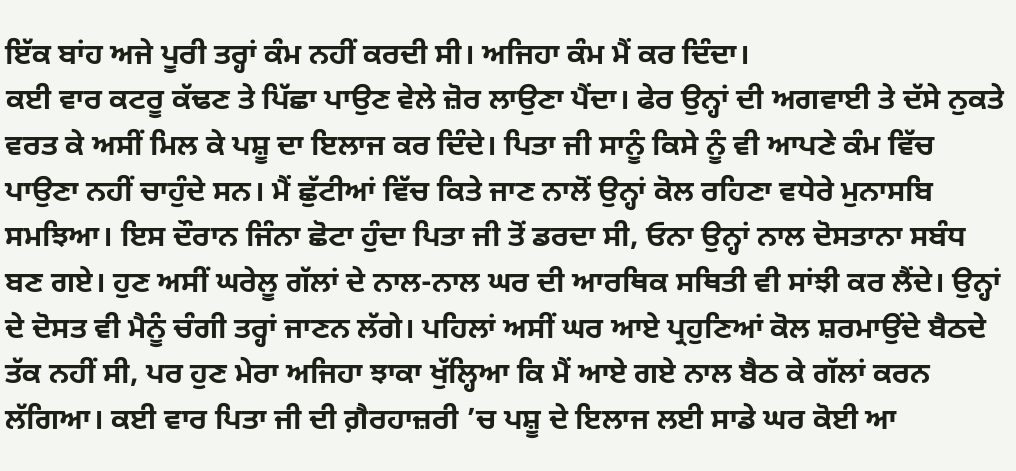ਇੱਕ ਬਾਂਹ ਅਜੇ ਪੂਰੀ ਤਰ੍ਹਾਂ ਕੰਮ ਨਹੀਂ ਕਰਦੀ ਸੀ। ਅਜਿਹਾ ਕੰਮ ਮੈਂ ਕਰ ਦਿੰਦਾ।
ਕਈ ਵਾਰ ਕਟਰੂ ਕੱਢਣ ਤੇ ਪਿੱਛਾ ਪਾਉਣ ਵੇਲੇ ਜ਼ੋਰ ਲਾਉਣਾ ਪੈਂਦਾ। ਫੇਰ ਉਨ੍ਹਾਂ ਦੀ ਅਗਵਾਈ ਤੇ ਦੱਸੇ ਨੁਕਤੇ ਵਰਤ ਕੇ ਅਸੀਂ ਮਿਲ ਕੇ ਪਸ਼ੂ ਦਾ ਇਲਾਜ ਕਰ ਦਿੰਦੇ। ਪਿਤਾ ਜੀ ਸਾਨੂੰ ਕਿਸੇ ਨੂੰ ਵੀ ਆਪਣੇ ਕੰਮ ਵਿੱਚ ਪਾਉਣਾ ਨਹੀਂ ਚਾਹੁੰਦੇ ਸਨ। ਮੈਂ ਛੁੱਟੀਆਂ ਵਿੱਚ ਕਿਤੇ ਜਾਣ ਨਾਲੋਂ ਉਨ੍ਹਾਂ ਕੋਲ ਰਹਿਣਾ ਵਧੇਰੇ ਮੁਨਾਸਬਿ ਸਮਝਿਆ। ਇਸ ਦੌਰਾਨ ਜਿੰਨਾ ਛੋਟਾ ਹੁੰਦਾ ਪਿਤਾ ਜੀ ਤੋਂ ਡਰਦਾ ਸੀ, ਓਨਾ ਉਨ੍ਹਾਂ ਨਾਲ ਦੋਸਤਾਨਾ ਸਬੰਧ ਬਣ ਗਏ। ਹੁਣ ਅਸੀਂ ਘਰੇਲੂ ਗੱਲਾਂ ਦੇ ਨਾਲ-ਨਾਲ ਘਰ ਦੀ ਆਰਥਿਕ ਸਥਿਤੀ ਵੀ ਸਾਂਝੀ ਕਰ ਲੈਂਦੇ। ਉਨ੍ਹਾਂ ਦੇ ਦੋਸਤ ਵੀ ਮੈਨੂੰ ਚੰਗੀ ਤਰ੍ਹਾਂ ਜਾਣਨ ਲੱਗੇ। ਪਹਿਲਾਂ ਅਸੀਂ ਘਰ ਆਏ ਪ੍ਰਹੁਣਿਆਂ ਕੋਲ ਸ਼ਰਮਾਉਂਦੇ ਬੈਠਦੇ ਤੱਕ ਨਹੀਂ ਸੀ, ਪਰ ਹੁਣ ਮੇਰਾ ਅਜਿਹਾ ਝਾਕਾ ਖੁੱਲ੍ਹਿਆ ਕਿ ਮੈਂ ਆਏ ਗਏ ਨਾਲ ਬੈਠ ਕੇ ਗੱਲਾਂ ਕਰਨ ਲੱਗਿਆ। ਕਈ ਵਾਰ ਪਿਤਾ ਜੀ ਦੀ ਗ਼ੈਰਹਾਜ਼ਰੀ ’ਚ ਪਸ਼ੂ ਦੇ ਇਲਾਜ ਲਈ ਸਾਡੇ ਘਰ ਕੋਈ ਆ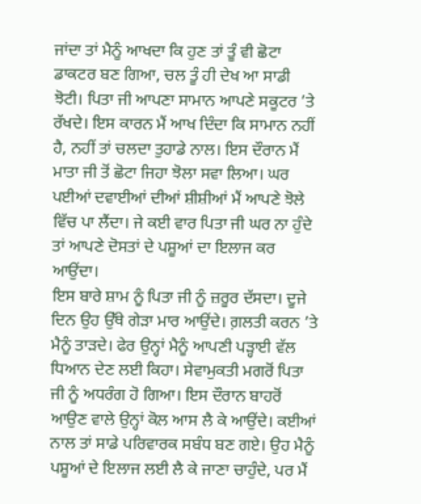ਜਾਂਦਾ ਤਾਂ ਮੈਨੂੰ ਆਖਦਾ ਕਿ ਹੁਣ ਤਾਂ ਤੂੰ ਵੀ ਛੋਟਾ ਡਾਕਟਰ ਬਣ ਗਿਆ, ਚਲ ਤੂੰ ਹੀ ਦੇਖ ਆ ਸਾਡੀ ਝੋਟੀ। ਪਿਤਾ ਜੀ ਆਪਣਾ ਸਾਮਾਨ ਆਪਣੇ ਸਕੂਟਰ ’ਤੇ ਰੱਖਦੇ। ਇਸ ਕਾਰਨ ਮੈਂ ਆਖ ਦਿੰਦਾ ਕਿ ਸਾਮਾਨ ਨਹੀਂ ਹੈ, ਨਹੀਂ ਤਾਂ ਚਲਦਾ ਤੁਹਾਡੇ ਨਾਲ। ਇਸ ਦੌਰਾਨ ਮੈਂ ਮਾਤਾ ਜੀ ਤੋਂ ਛੋਟਾ ਜਿਹਾ ਝੋਲਾ ਸਵਾ ਲਿਆ। ਘਰ ਪਈਆਂ ਦਵਾਈਆਂ ਦੀਆਂ ਸ਼ੀਸ਼ੀਆਂ ਮੈਂ ਆਪਣੇ ਝੋਲੇ ਵਿੱਚ ਪਾ ਲੈਂਦਾ। ਜੇ ਕਈ ਵਾਰ ਪਿਤਾ ਜੀ ਘਰ ਨਾ ਹੁੰਦੇ ਤਾਂ ਆਪਣੇ ਦੋਸਤਾਂ ਦੇ ਪਸ਼ੂਆਂ ਦਾ ਇਲਾਜ ਕਰ ਆਉਂਦਾ।
ਇਸ ਬਾਰੇ ਸ਼ਾਮ ਨੂੰ ਪਿਤਾ ਜੀ ਨੂੰ ਜ਼ਰੂਰ ਦੱਸਦਾ। ਦੂਜੇ ਦਿਨ ਉਹ ਉੱਥੇ ਗੇੜਾ ਮਾਰ ਆਉਂਦੇ। ਗ਼ਲਤੀ ਕਰਨ ’ਤੇ ਮੈਨੂੰ ਤਾੜਦੇ। ਫੇਰ ਉਨ੍ਹਾਂ ਮੈਨੂੰ ਆਪਣੀ ਪੜ੍ਹਾਈ ਵੱਲ ਧਿਆਨ ਦੇਣ ਲਈ ਕਿਹਾ। ਸੇਵਾਮੁਕਤੀ ਮਗਰੋਂ ਪਿਤਾ ਜੀ ਨੂੰ ਅਧਰੰਗ ਹੋ ਗਿਆ। ਇਸ ਦੌਰਾਨ ਬਾਹਰੋਂ ਆਉਣ ਵਾਲੇ ਉਨ੍ਹਾਂ ਕੋਲ ਆਸ ਲੈ ਕੇ ਆਉਂਦੇ। ਕਈਆਂ ਨਾਲ ਤਾਂ ਸਾਡੇ ਪਰਿਵਾਰਕ ਸਬੰਧ ਬਣ ਗਏ। ਉਹ ਮੈਨੂੰ ਪਸ਼ੂਆਂ ਦੇ ਇਲਾਜ ਲਈ ਲੈ ਕੇ ਜਾਣਾ ਚਾਹੁੰਦੇ, ਪਰ ਮੈਂ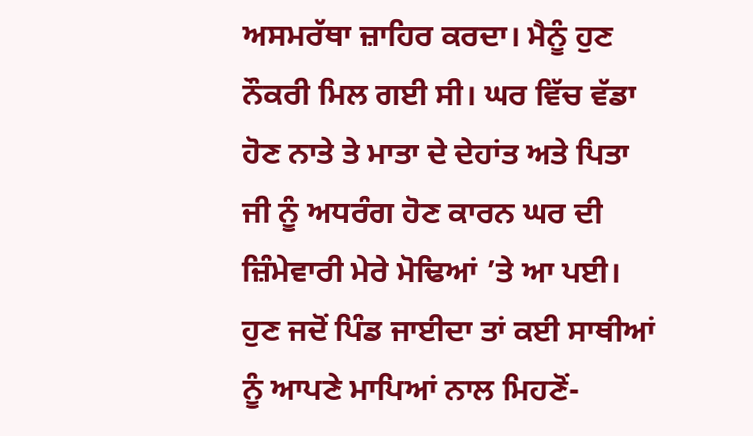ਅਸਮਰੱਥਾ ਜ਼ਾਹਿਰ ਕਰਦਾ। ਮੈਨੂੰ ਹੁਣ ਨੌਕਰੀ ਮਿਲ ਗਈ ਸੀ। ਘਰ ਵਿੱਚ ਵੱਡਾ ਹੋਣ ਨਾਤੇ ਤੇ ਮਾਤਾ ਦੇ ਦੇਹਾਂਤ ਅਤੇ ਪਿਤਾ ਜੀ ਨੂੰ ਅਧਰੰਗ ਹੋਣ ਕਾਰਨ ਘਰ ਦੀ ਜ਼ਿੰਮੇਵਾਰੀ ਮੇਰੇ ਮੋਢਿਆਂ ’ਤੇ ਆ ਪਈ। ਹੁਣ ਜਦੋਂ ਪਿੰਡ ਜਾਈਦਾ ਤਾਂ ਕਈ ਸਾਥੀਆਂ ਨੂੰ ਆਪਣੇ ਮਾਪਿਆਂ ਨਾਲ ਮਿਹਣੋਂ-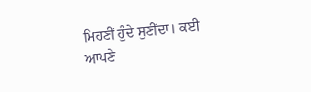ਮਿਹਣੀਂ ਹੁੰਦੇ ਸੁਣੀਂਦਾ। ਕਈ ਆਪਣੇ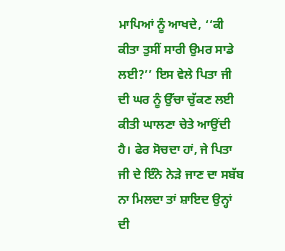ਮਾਪਿਆਂ ਨੂੰ ਆਖਦੇ, ‘‘ਕੀ ਕੀਤਾ ਤੁਸੀਂ ਸਾਰੀ ਉਮਰ ਸਾਡੇ ਲਈ?’’ ਇਸ ਵੇਲੇ ਪਿਤਾ ਜੀ ਦੀ ਘਰ ਨੂੰ ਉੱਚਾ ਚੁੱਕਣ ਲਈ ਕੀਤੀ ਘਾਲਣਾ ਚੇਤੇ ਆਉਂਦੀ ਹੈ। ਫੇਰ ਸੋਚਦਾ ਹਾਂ, ਜੇ ਪਿਤਾ ਜੀ ਦੇ ਇੰਨੇ ਨੇੜੇ ਜਾਣ ਦਾ ਸਬੱਬ ਨਾ ਮਿਲਦਾ ਤਾਂ ਸ਼ਾਇਦ ਉਨ੍ਹਾਂ ਦੀ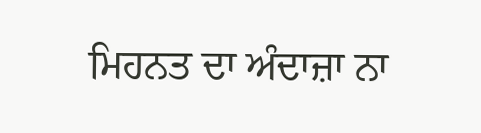ਮਿਹਨਤ ਦਾ ਅੰਦਾਜ਼ਾ ਨਾ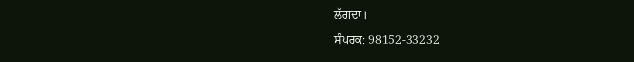ਲੱਗਦਾ।
ਸੰਪਰਕ: 98152-33232